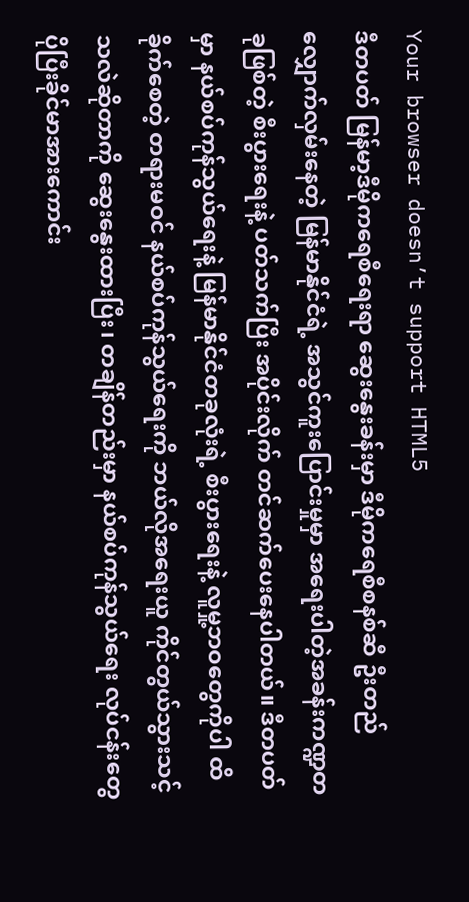Your browser doesn’t support HTML5
ဒီတပတ် မြန်မာ့ဒီမိုကရေစီရေးရာ ဆွေးနွေးခန်းမှာ ဒီမိုကရေစီစနစ်ဆီ ဦးတည်လျှောက်လှမ်းနေတဲ့ မြန်မာနိုင်ငံရဲ့ အသွင်ကူးပြောင်းမှုမှာ အရေးပါတဲ့အခန်းကဏ္ဍတခုဖြစ်တဲ့ စီးပွားရေးနဲ့ ပတ်သက်ပြီး အပိုင်းလိုက် တင်ဆက်ပေးနေပါတယ်။ ဒီတပတ်မှာ နယ်စပ်ကုန်သွယ်ရေးနဲ့ မြန်မာနိုင်ငံတခုလုံးရဲ့ စီးပွားရေးနဲ့ လူမှု့ဘဝတွေကိုပါ ထိခိုက်စေတဲ့ တရားမဝင် နယ်စပ်ကုန်သွယ်ရေးကို ဘယ်လိုအရေးယူ ကိုင်တွယ်သွားသင့်သလဲဆိုတာကို ဆွေးနွေးထားပြီး၊ တချိန်တည်းမှာ နယ်စပ်ကုန်သွယ်ရေး လုပ်ငန်းတွေ ပိုပြီးခိုင်မာအားကောင်း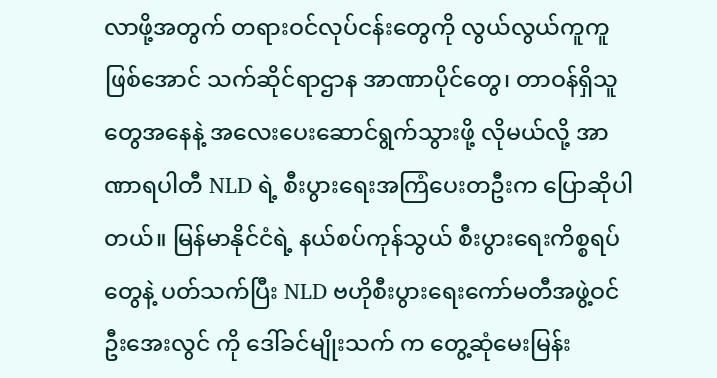လာဖို့အတွက် တရားဝင်လုပ်ငန်းတွေကို လွယ်လွယ်ကူကူဖြစ်အောင် သက်ဆိုင်ရာဌာန အာဏာပိုင်တွေ၊ တာဝန်ရှိသူတွေအနေနဲ့ အလေးပေးဆောင်ရွက်သွားဖို့ လိုမယ်လို့ အာဏာရပါတီ NLD ရဲ့ စီးပွားရေးအကြံပေးတဦးက ပြောဆိုပါတယ်။ မြန်မာနိုင်ငံရဲ့ နယ်စပ်ကုန်သွယ် စီးပွားရေးကိစ္စရပ်တွေနဲ့ ပတ်သက်ပြီး NLD ဗဟိုစီးပွားရေးကော်မတီအဖွဲ့ဝင် ဦးအေးလွင် ကို ဒေါ်ခင်မျိုးသက် က တွေ့ဆုံမေးမြန်း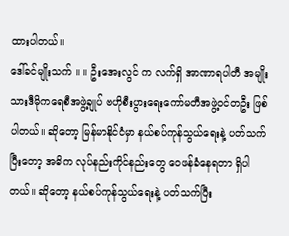ထားပါတယ်။
ဒေါ်ခင်မျိုးသက် ။ ။ ဦးအေးလွင် က လက်ရှိ အာဏာရပါတီ အမျိုးသားဒီမိုကရေစီအဖွဲ့ချုပ် ဗဟိုစီးပွားရေးကော်မတီအဖွဲ့ဝင်တဦး ဖြစ်ပါတယ်။ ဆိုတော့ မြန်မာနိုင်ငံမှာ နယ်စပ်ကုန်သွယ်ရေးနဲ့ ပတ်သက်ပြီးတော့ အဓိက လုပ်နည်းကိုင်နည်းတွေ ဝေဖန်ခံနေရတာ ရှိပါတယ်။ ဆိုတော့ နယ်စပ်ကုန်သွယ်ရေးနဲ့ ပတ်သက်ပြီး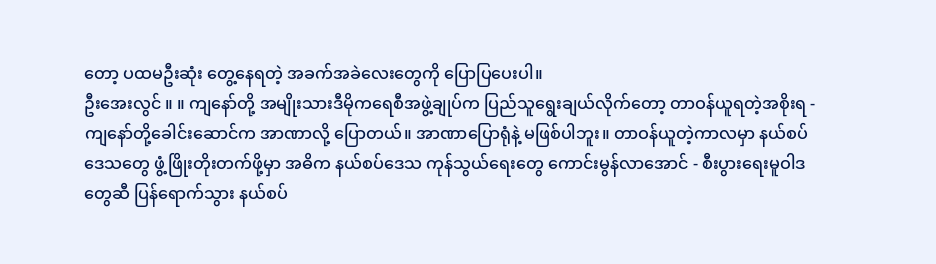တော့ ပထမဦးဆုံး တွေ့နေရတဲ့ အခက်အခဲလေးတွေကို ပြောပြပေးပါ။
ဦးအေးလွင် ။ ။ ကျနော်တို့ အမျိုးသားဒီမိုကရေစီအဖွဲ့ချုပ်က ပြည်သူရွေးချယ်လိုက်တော့ တာဝန်ယူရတဲ့အစိုးရ - ကျနော်တို့ခေါင်းဆောင်က အာဏာလို့ ပြောတယ်။ အာဏာပြောရုံနဲ့ မဖြစ်ပါဘူး။ တာဝန်ယူတဲ့ကာလမှာ နယ်စပ်ဒေသတွေ ဖွံ့ဖြိုးတိုးတက်ဖို့မှာ အဓိက နယ်စပ်ဒေသ ကုန်သွယ်ရေးတွေ ကောင်းမွန်လာအောင် - စီးပွားရေးမူဝါဒတွေဆီ ပြန်ရောက်သွား နယ်စပ်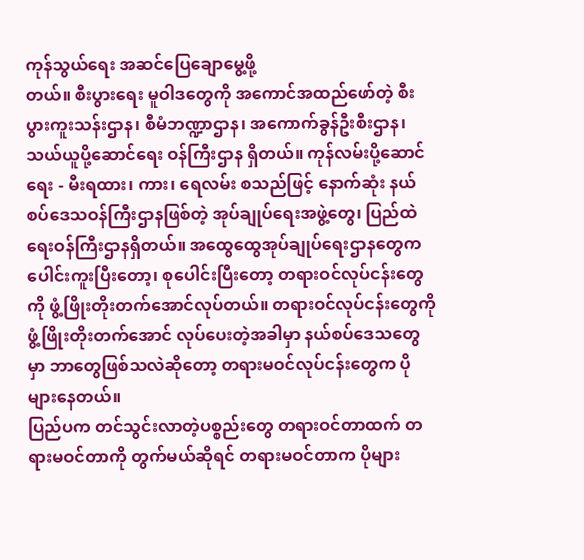ကုန်သွယ်ရေး အဆင်ပြေချောမွေ့ဖို့
တယ်။ စီးပွားရေး မူဝါဒတွေကို အကောင်အထည်ဖော်တဲ့ စီးပွားကူးသန်းဌာန၊ စီမံဘဏ္ဍာဌာန၊ အကောက်ခွန်ဦးစီးဌာန၊ သယ်ယူပို့ဆောင်ရေး ဝန်ကြီးဌာန ရှိတယ်။ ကုန်လမ်းပို့ဆောင်ရေး - မီးရထား၊ ကား၊ ရေလမ်း စသည်ဖြင့် နောက်ဆုံး နယ်စပ်ဒေသဝန်ကြီးဌာနဖြစ်တဲ့ အုပ်ချုပ်ရေးအဖွဲ့တွေ၊ ပြည်ထဲရေးဝန်ကြီးဌာနရှိတယ်။ အထွေထွေအုပ်ချုပ်ရေးဌာနတွေက ပေါင်းကူးပြီးတော့၊ စုပေါင်းပြီးတော့ တရားဝင်လုပ်ငန်းတွေကို ဖွံ့ဖြိုးတိုးတက်အောင်လုပ်တယ်။ တရားဝင်လုပ်ငန်းတွေကို ဖွံ့ဖြိုးတိုးတက်အောင် လုပ်ပေးတဲ့အခါမှာ နယ်စပ်ဒေသတွေမှာ ဘာတွေဖြစ်သလဲဆိုတော့ တရားမဝင်လုပ်ငန်းတွေက ပိုများနေတယ်။
ပြည်ပက တင်သွင်းလာတဲ့ပစ္စည်းတွေ တရားဝင်တာထက် တရားမဝင်တာကို တွက်မယ်ဆိုရင် တရားမဝင်တာက ပိုများ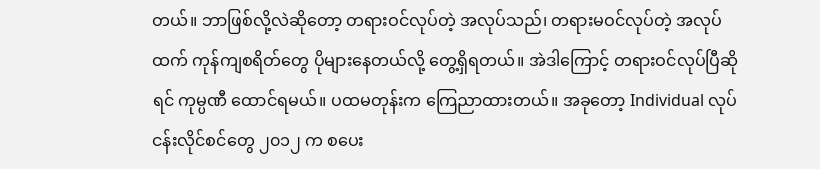တယ်။ ဘာဖြစ်လို့လဲဆိုတော့ တရားဝင်လုပ်တဲ့ အလုပ်သည်၊ တရားမဝင်လုပ်တဲ့ အလုပ်ထက် ကုန်ကျစရိတ်တွေ ပိုများနေတယ်လို့ တွေ့ရှိရတယ်။ အဲဒါကြောင့် တရားဝင်လုပ်ပြီဆိုရင် ကုမ္ပဏီ ထောင်ရမယ်။ ပထမတုန်းက ကြေညာထားတယ်။ အခုတော့ Individual လုပ်ငန်းလိုင်စင်တွေ ၂၀၁၂ က စပေး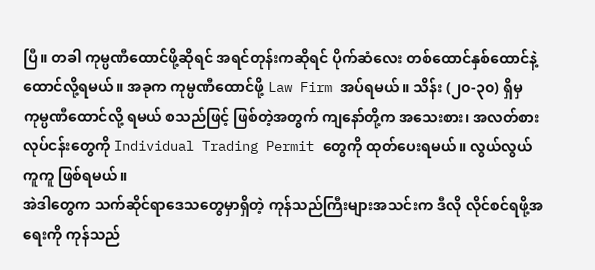ပြီ။ တခါ ကုမ္ပဏီထောင်ဖို့ဆိုရင် အရင်တုန်းကဆိုရင် ပိုက်ဆံလေး တစ်ထောင်နှစ်ထောင်နဲ့ ထောင်လို့ရမယ်။ အခုက ကုမ္ပဏီထောင်ဖို့ Law Firm အပ်ရမယ်။ သိန်း (၂၀-၃၀) ရှိမှ ကုမ္ပဏီထောင်လို့ ရမယ် စသည်ဖြင့် ဖြစ်တဲ့အတွက် ကျနော်တို့က အသေးစား၊ အလတ်စား လုပ်ငန်းတွေကို Individual Trading Permit တွေကို ထုတ်ပေးရမယ်။ လွယ်လွယ်ကူကူ ဖြစ်ရမယ်။
အဲဒါတွေက သက်ဆိုင်ရာဒေသတွေမှာရှိတဲ့ ကုန်သည်ကြီးများအသင်းက ဒီလို လိုင်စင်ရဖို့အရေးကို ကုန်သည်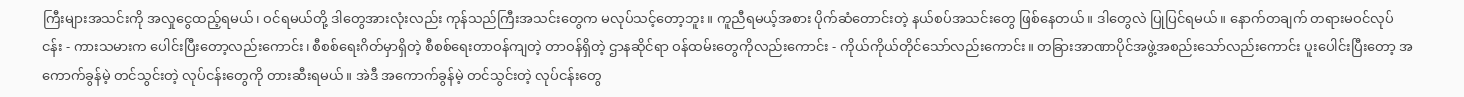ကြီးများအသင်းကို အလှုငွေထည့်ရမယ်၊ ဝင်ရမယ်တို့ ဒါတွေအားလုံးလည်း ကုန်သည်ကြီးအသင်းတွေက မလုပ်သင့်တော့ဘူး။ ကူညီရမယ့်အစား ပိုက်ဆံတောင်းတဲ့ နယ်စပ်အသင်းတွေ ဖြစ်နေတယ်။ ဒါတွေလဲ ပြုပြင်ရမယ်။ နောက်တချက် တရားမဝင်လုပ်ငန်း - ကားသမားက ပေါင်းပြီးတော့လည်းကောင်း၊ စီစစ်ရေးဂိတ်မှာရှိတဲ့ စီစစ်ရေးတာဝန်ကျတဲ့ တာဝန်ရှိတဲ့ ဌာနဆိုင်ရာ ဝန်ထမ်းတွေကိုလည်းကောင်း - ကိုယ်ကိုယ်တိုင်သော်လည်းကောင်း။ တခြားအာဏာပိုင်အဖွဲ့အစည်းသော်လည်းကောင်း ပူးပေါင်းပြီးတော့ အကောက်ခွန်မဲ့ တင်သွင်းတဲ့ လုပ်ငန်းတွေကို တားဆီးရမယ်။ အဲဒီ အကောက်ခွန်မဲ့ တင်သွင်းတဲ့ လုပ်ငန်းတွေ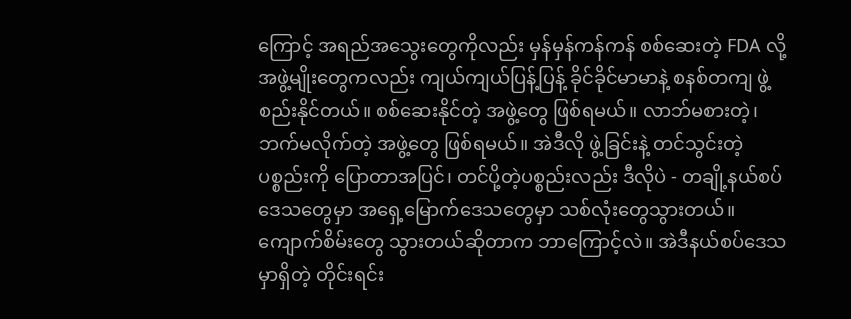ကြောင့် အရည်အသွေးတွေကိုလည်း မှန်မှန်ကန်ကန် စစ်ဆေးတဲ့ FDA လို့ အဖွဲ့မျိုးတွေကလည်း ကျယ်ကျယ်ပြန့်ပြန့် ခိုင်ခိုင်မာမာနဲ့ စနစ်တကျ ဖွဲ့စည်းနိုင်တယ်။ စစ်ဆေးနိုင်တဲ့ အဖွဲ့တွေ ဖြစ်ရမယ်။ လာဘ်မစားတဲ့၊ ဘက်မလိုက်တဲ့ အဖွဲ့တွေ ဖြစ်ရမယ်။ အဲဒီလို ဖွဲ့ခြင်းနဲ့ တင်သွင်းတဲ့ ပစ္စည်းကို ပြောတာအပြင်၊ တင်ပို့တဲ့ပစ္စည်းလည်း ဒီလိုပဲ - တချို့နယ်စပ်ဒေသတွေမှာ အရှေ့မြောက်ဒေသတွေမှာ သစ်လုံးတွေသွားတယ်။ ကျောက်စိမ်းတွေ သွားတယ်ဆိုတာက ဘာကြောင့်လဲ။ အဲဒီနယ်စပ်ဒေသမှာရှိတဲ့ တိုင်းရင်း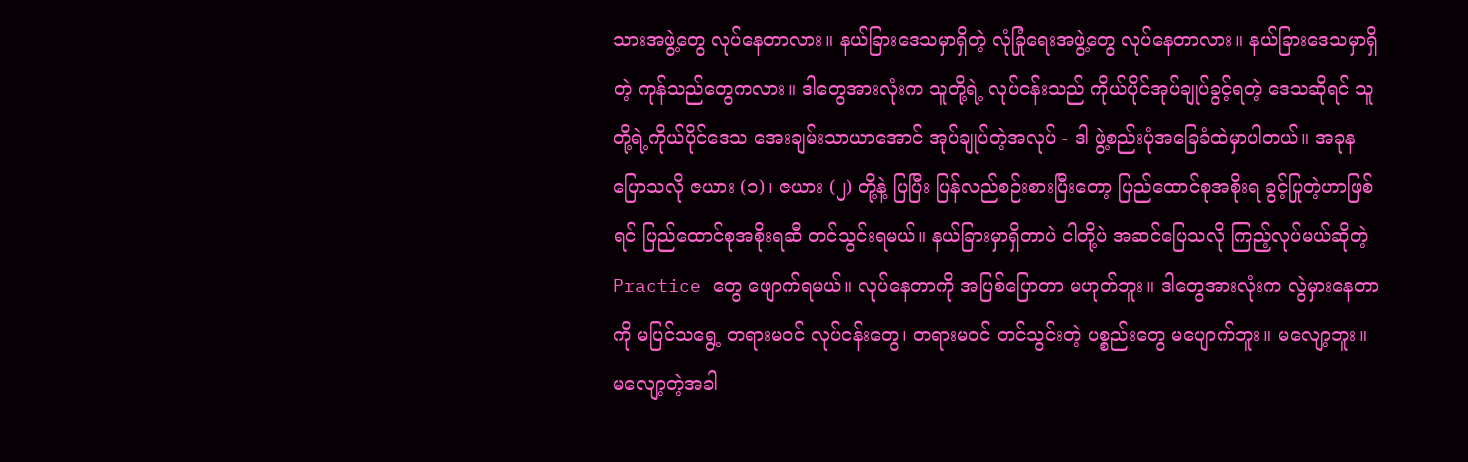သားအဖွဲ့တွေ လုပ်နေတာလား။ နယ်ခြားဒေသမှာရှိတဲ့ လုံခြုံရေးအဖွဲ့တွေ လုပ်နေတာလား။ နယ်ခြားဒေသမှာရှိတဲ့ ကုန်သည်တွေကလား။ ဒါတွေအားလုံးက သူတို့ရဲ့ လုပ်ငန်းသည် ကိုယ်ပိုင်အုပ်ချုပ်ခွင့်ရတဲ့ ဒေသဆိုရင် သူတို့ရဲ့ကိုယ်ပိုင်ဒေသ အေးချမ်းသာယာအောင် အုပ်ချုပ်တဲ့အလုပ် - ဒါ ဖွဲ့စည်းပုံအခြေခံထဲမှာပါတယ်။ အခုနပြောသလို ဇယား (၁)၊ ဇယား (၂) တို့နဲ့ ပြပြီး ပြန်လည်စဉ်းစားပြီးတော့ ပြည်ထောင်စုအစိုးရ ခွင့်ပြုတဲ့ဟာဖြစ်ရင် ပြည်ထောင်စုအစိုးရဆီ တင်သွင်းရမယ်။ နယ်ခြားမှာရှိတာပဲ ငါတို့ပဲ အဆင်ပြေသလို ကြည့်လုပ်မယ်ဆိုတဲ့ Practice တွေ ဖျောက်ရမယ်။ လုပ်နေတာကို အပြစ်ပြောတာ မဟုတ်ဘူး။ ဒါတွေအားလုံးက လွဲမှားနေတာကို မပြင်သရွေ့ တရားမဝင် လုပ်ငန်းတွေ၊ တရားမဝင် တင်သွင်းတဲ့ ပစ္စည်းတွေ မပျောက်ဘူး။ မလျော့ဘူး။ မလျော့တဲ့အခါ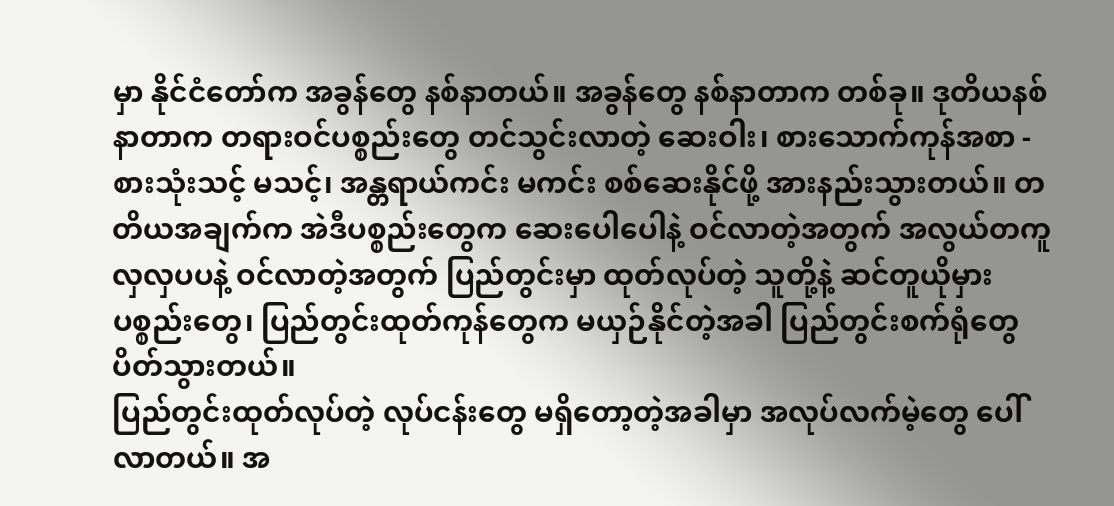မှာ နိုင်ငံတော်က အခွန်တွေ နစ်နာတယ်။ အခွန်တွေ နစ်နာတာက တစ်ခု။ ဒုတိယနစ်နာတာက တရားဝင်ပစ္စည်းတွေ တင်သွင်းလာတဲ့ ဆေးဝါး၊ စားသောက်ကုန်အစာ - စားသုံးသင့် မသင့်၊ အန္တရာယ်ကင်း မကင်း စစ်ဆေးနိုင်ဖို့ အားနည်းသွားတယ်။ တတိယအချက်က အဲဒီပစ္စည်းတွေက ဆေးပေါပေါနဲ့ ဝင်လာတဲ့အတွက် အလွယ်တကူ လှလှပပနဲ့ ဝင်လာတဲ့အတွက် ပြည်တွင်းမှာ ထုတ်လုပ်တဲ့ သူတို့နဲ့ ဆင်တူယိုမှား ပစ္စည်းတွေ၊ ပြည်တွင်းထုတ်ကုန်တွေက မယှဉ်နိုင်တဲ့အခါ ပြည်တွင်းစက်ရုံတွေ ပိတ်သွားတယ်။
ပြည်တွင်းထုတ်လုပ်တဲ့ လုပ်ငန်းတွေ မရှိတော့တဲ့အခါမှာ အလုပ်လက်မဲ့တွေ ပေါ်လာတယ်။ အ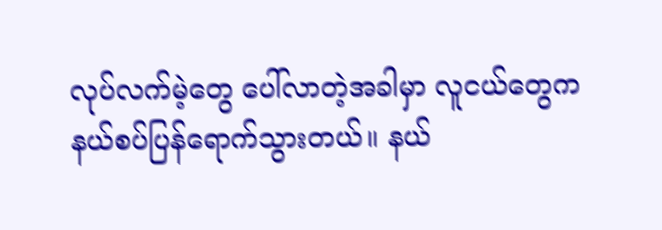လုပ်လက်မဲ့တွေ ပေါ်လာတဲ့အခါမှာ လူငယ်တွေက နယ်စပ်ပြန်ရောက်သွားတယ်။ နယ်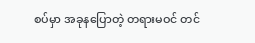စပ်မှာ အခုနပြောတဲ့ တရားမဝင် တင်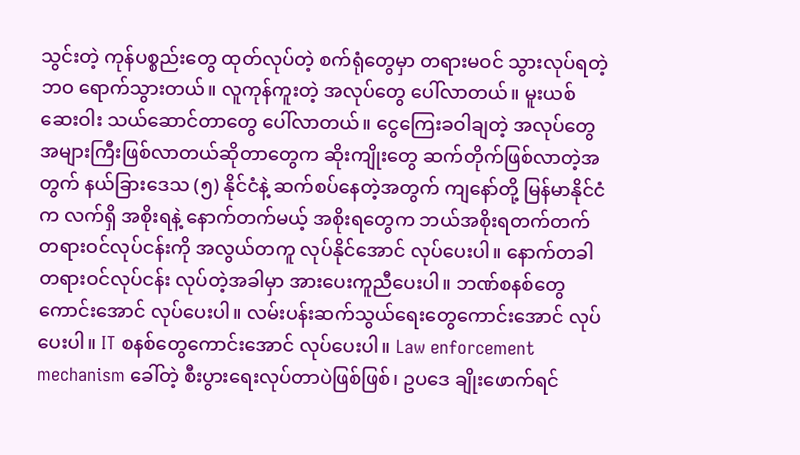သွင်းတဲ့ ကုန်ပစ္စည်းတွေ ထုတ်လုပ်တဲ့ စက်ရုံတွေမှာ တရားမဝင် သွားလုပ်ရတဲ့ဘဝ ရောက်သွားတယ်။ လူကုန်ကူးတဲ့ အလုပ်တွေ ပေါ်လာတယ်။ မူးယစ်ဆေးဝါး သယ်ဆောင်တာတွေ ပေါ်လာတယ်။ ငွေကြေးခဝါချတဲ့ အလုပ်တွေ အများကြီးဖြစ်လာတယ်ဆိုတာတွေက ဆိုးကျိုးတွေ ဆက်တိုက်ဖြစ်လာတဲ့အတွက် နယ်ခြားဒေသ (၅) နိုင်ငံနဲ့ ဆက်စပ်နေတဲ့အတွက် ကျနော်တို့ မြန်မာနိုင်ငံက လက်ရှိ အစိုးရနဲ့ နောက်တက်မယ့် အစိုးရတွေက ဘယ်အစိုးရတက်တက် တရားဝင်လုပ်ငန်းကို အလွယ်တကူ လုပ်နိုင်အောင် လုပ်ပေးပါ။ နောက်တခါ တရားဝင်လုပ်ငန်း လုပ်တဲ့အခါမှာ အားပေးကူညီပေးပါ။ ဘဏ်စနစ်တွေကောင်းအောင် လုပ်ပေးပါ။ လမ်းပန်းဆက်သွယ်ရေးတွေကောင်းအောင် လုပ်ပေးပါ။ IT စနစ်တွေကောင်းအောင် လုပ်ပေးပါ။ Law enforcement mechanism ခေါ်တဲ့ စီးပွားရေးလုပ်တာပဲဖြစ်ဖြစ်၊ ဥပဒေ ချိုးဖောက်ရင်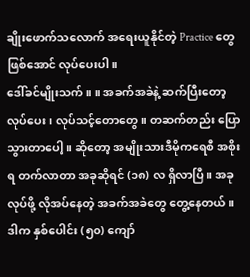ချိုးဖောက်သလောက် အရေးယူနိုင်တဲ့ Practice တွေဖြစ်အောင် လုပ်ပေးပါ။
ဒေါ်ခင်မျိုးသက် ။ ။ အခက်အခဲနဲ့ ဆက်ပြီးတော့ လုပ်ပေး၊ လုပ်သင့်တောတွေ။ တဆက်တည်း ပြောသွားတာပေါ့။ ဆိုတော့ အမျိုးသားဒီမိုကရေစီ အစိုးရ တက်လာတာ အခုဆိုရင် (၁၈) လ ရှိလာပြီ။ အခု လုပ်ဖို့ လိုအပ်နေတဲ့ အခက်အခဲတွေ တွေ့နေတယ်။ ဒါက နှစ်ပေါင်း (၅၀) ကျော်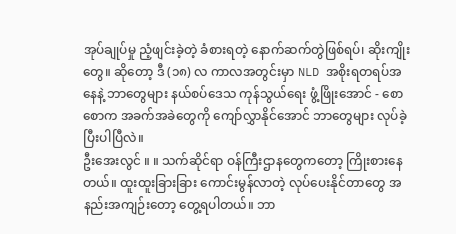အုပ်ချုပ်မှု ညံ့ဖျင်းခဲ့တဲ့ ခံစားရတဲ့ နောက်ဆက်တွဲဖြစ်ရပ်၊ ဆိုးကျိုးတွေ။ ဆိုတော့ ဒီ (၁၈) လ ကာလအတွင်းမှာ NLD အစိုးရတရပ်အနေနဲ့ ဘာတွေများ နယ်စပ်ဒေသ ကုန်သွယ်ရေး ဖွံ့ဖြိုးအောင် - စောစောက အခက်အခဲတွေကို ကျော်လွှာနိုင်အောင် ဘာတွေများ လုပ်ခဲ့ပြီးပါပြီလဲ။
ဦးအေးလွင် ။ ။ သက်ဆိုင်ရာ ဝန်ကြီးဌာနတွေကတော့ ကြိုးစားနေတယ်။ ထူးထူးခြားခြား ကောင်းမွန်လာတဲ့ လုပ်ပေးနိုင်တာတွေ အနည်းအကျဉ်းတော့ တွေ့ရပါတယ်။ ဘာ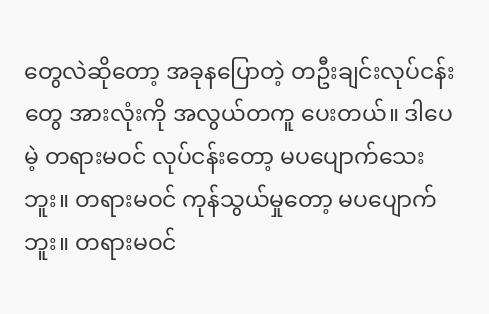တွေလဲဆိုတော့ အခုနပြောတဲ့ တဦးချင်းလုပ်ငန်းတွေ အားလုံးကို အလွယ်တကူ ပေးတယ်။ ဒါပေမဲ့ တရားမဝင် လုပ်ငန်းတော့ မပပျောက်သေးဘူး။ တရားမဝင် ကုန်သွယ်မှုတော့ မပပျောက်ဘူး။ တရားမဝင်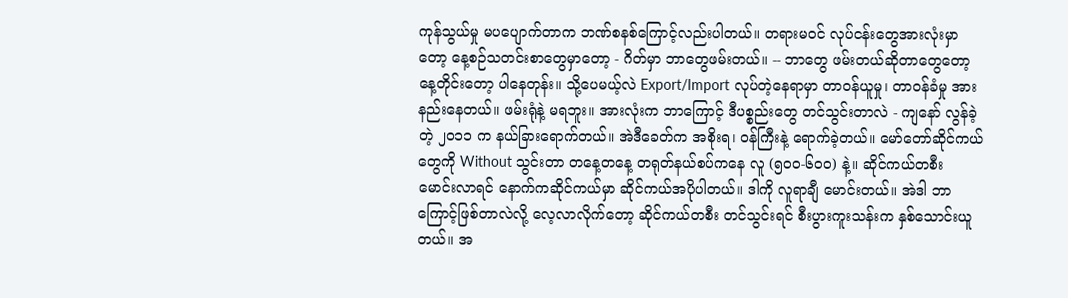ကုန်သွယ်မှု မပပျောက်တာက ဘဏ်စနစ်ကြောင့်လည်းပါတယ်။ တရားမဝင် လုပ်ငန်းတွေအားလုံးမှာတော့ နေ့စဉ်သတင်းစာတွေမှာတော့ - ဂိတ်မှာ ဘာတွေဖမ်းတယ်။ -- ဘာတွေ ဖမ်းတယ်ဆိုတာတွေတော့ နေ့တိုင်းတော့ ပါနေတုန်း။ သို့ပေမယ့်လဲ Export/Import လုပ်တဲ့နေရာမှာ တာဝန်ယူမှု၊ တာဝန်ခံမှု အားနည်းနေတယ်။ ဖမ်းရုံနဲ့ မရဘူး။ အားလုံးက ဘာကြောင့် ဒီပစ္စည်းတွေ တင်သွင်းတာလဲ - ကျနော် လွန်ခဲ့တဲ့ ၂၀၁၁ က နယ်ခြားရောက်တယ်။ အဲဒီခေတ်က အစိုးရ၊ ဝန်ကြီးနဲ့ ရောက်ခဲ့တယ်။ မော်တော်ဆိုင်ကယ်တွေကို Without သွင်းတာ တနေ့တနေ့ တရုတ်နယ်စပ်ကနေ လူ (၅၀၀-၆၀၀) နဲ့။ ဆိုင်ကယ်တစီး မောင်းလာရင် နောက်ကဆိုင်ကယ်မှာ ဆိုင်ကယ်အပိုပါတယ်။ ဒါကို လူရာချီ မောင်းတယ်။ အဲဒါ ဘာကြောင့်ဖြစ်တာလဲလို့ လေ့လာလိုက်တော့ ဆိုင်ကယ်တစီး တင်သွင်းရင် စီးပွားကူးသန်းက နှစ်သောင်းယူတယ်။ အ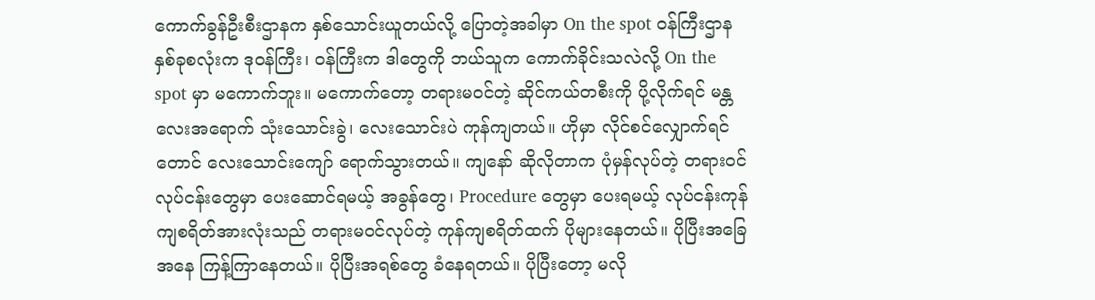ကောက်ခွန်ဦးစီးဌာနက နှစ်သောင်းယူတယ်လို့ ပြောတဲ့အခါမှာ On the spot ဝန်ကြီးဌာနနှစ်ခုစလုံးက ဒုဝန်ကြီး၊ ဝန်ကြီးက ဒါတွေကို ဘယ်သူက ကောက်ခိုင်းသလဲလို့ On the spot မှာ မကောက်ဘူး။ မကောက်တော့ တရားမဝင်တဲ့ ဆိုင်ကယ်တစီးကို ပို့လိုက်ရင် မန္တလေးအရောက် သုံးသောင်းခွဲ၊ လေးသောင်းပဲ ကုန်ကျတယ်။ ဟိုမှာ လိုင်စင်လျှောက်ရင်တောင် လေးသောင်းကျော် ရောက်သွားတယ်။ ကျနော် ဆိုလိုတာက ပုံမှန်လုပ်တဲ့ တရားဝင် လုပ်ငန်းတွေမှာ ပေးဆောင်ရမယ့် အခွန်တွေ၊ Procedure တွေမှာ ပေးရမယ့် လုပ်ငန်းကုန်ကျစရိတ်အားလုံးသည် တရားမဝင်လုပ်တဲ့ ကုန်ကျစရိတ်ထက် ပိုများနေတယ်။ ပိုပြီးအခြေအနေ ကြန့်ကြာနေတယ်။ ပိုပြီးအရစ်တွေ ခံနေရတယ်။ ပိုပြီးတော့ မလို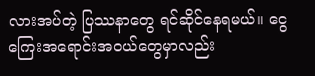လားအပ်တဲ့ ပြဿနာတွေ ရင်ဆိုင်နေရမယ်။ ငွေကြေးအရောင်းအဝယ်တွေမှာလည်း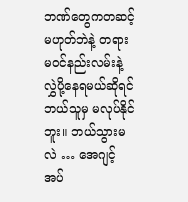ဘဏ်တွေကတဆင့် မဟုတ်ဘဲနဲ့ တရားမဝင်နည်းလမ်းနဲ့ လွှဲပို့နေရမယ်ဆိုရင် ဘယ်သူမှ မလုပ်နိုင်ဘူး။ ဘယ်သွားမလဲ … အေဂျင့် အပ်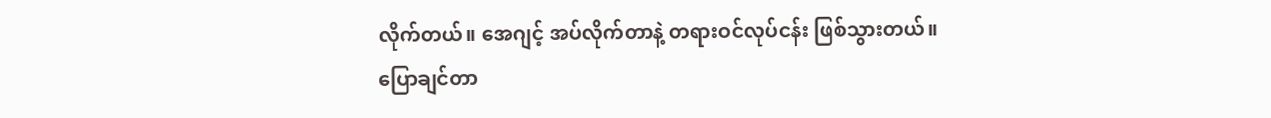လိုက်တယ်။ အေဂျင့် အပ်လိုက်တာနဲ့ တရားဝင်လုပ်ငန်း ဖြစ်သွားတယ်။
ပြောချင်တာ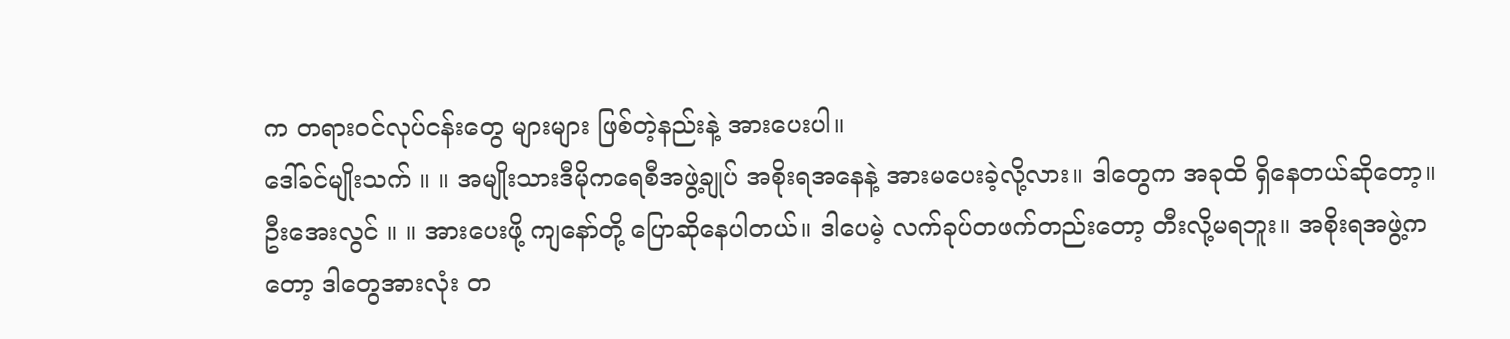က တရားဝင်လုပ်ငန်းတွေ များများ ဖြစ်တဲ့နည်းနဲ့ အားပေးပါ။
ဒေါ်ခင်မျိုးသက် ။ ။ အမျိုးသားဒီမိုကရေစီအဖွဲ့ချုပ် အစိုးရအနေနဲ့ အားမပေးခဲ့လို့လား။ ဒါတွေက အခုထိ ရှိနေတယ်ဆိုတော့။
ဦးအေးလွင် ။ ။ အားပေးဖို့ ကျနော်တို့ ပြောဆိုနေပါတယ်။ ဒါပေမဲ့ လက်ခုပ်တဖက်တည်းတော့ တီးလို့မရဘူး။ အစိုးရအဖွဲ့ကတော့ ဒါတွေအားလုံး တ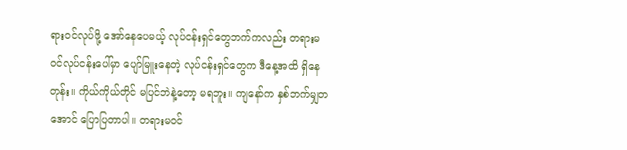ရားဝင်လုပ်ဖို့ အော်နေပေမယ့် လုပ်ငန်းရှင်တွေဘက်ကလည်း တရားမဝင်လုပ်ငန်းပေါ်မှာ ပျော်မြူးနေတဲ့ လုပ်ငန်းရှင်တွေက ဒီနေ့အထိ ရှိနေတုန်း။ ကိုယ်ကိုယ်တိုင် မပြင်ဘဲနဲ့တော့ မရဘူး။ ကျနော်က နှစ်ဘက်မျှတအောင် ပြောပြတာပါ။ တရားမဝင်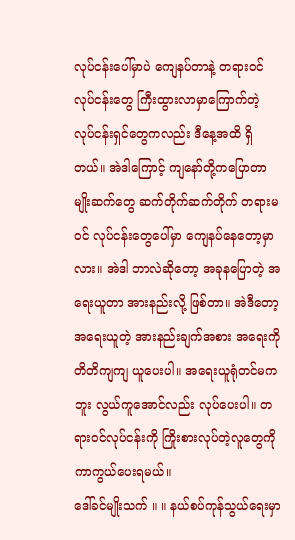လုပ်ငန်းပေါ်မှာပဲ ကျေနပ်တာနဲ့ တရားဝင်လုပ်ငန်းတွေ ကြီးထွားလာမှာကြောက်တဲ့ လုပ်ငန်းရှင်တွေကလည်း ဒီနေ့အထိ ရှိတယ်။ အဲဒါကြောင့် ကျနော်တို့ကပြောတာ မျိုးဆက်တွေ ဆက်တိုက်ဆက်တိုက် တရားမဝင် လုပ်ငန်းတွေပေါ်မှာ ကျေနပ်နေတော့မှာလား။ အဲဒါ ဘာလဲဆိုတော့ အခုနပြောတဲ့ အရေးယူတာ အားနည်းလို့ ဖြစ်တာ။ အဲဒီတော့ အရေးယူတဲ့ အားနည်းချက်အစား အရေးကို တိတိကျကျ ယူပေးပါ။ အရေးယူရုံတင်မကဘူး လွယ်ကူအောင်လည်း လုပ်ပေးပါ။ တရားဝင်လုပ်ငန်းကို ကြိုးစားလုပ်တဲ့လူတွေကို ကာကွယ်ပေးရမယ်။
ဒေါ်ခင်မျိုးသက် ။ ။ နယ်စပ်ကုန်သွယ်ရေးမှာ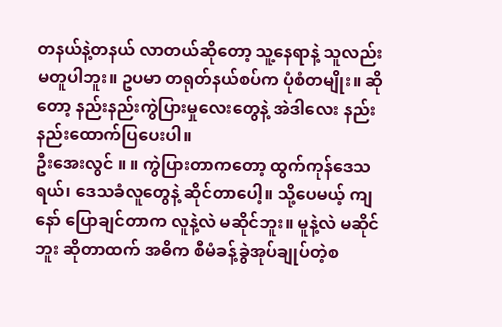တနယ်နဲ့တနယ် လာတယ်ဆိုတော့ သူ့နေရာနဲ့ သူလည်း မတူပါဘူး။ ဥပမာ တရုတ်နယ်စပ်က ပုံစံတမျိုး။ ဆိုတော့ နည်းနည်းကွဲပြားမှုလေးတွေနဲ့ အဲဒါလေး နည်းနည်းထောက်ပြပေးပါ။
ဦးအေးလွင် ။ ။ ကွဲပြားတာကတော့ ထွက်ကုန်ဒေသရယ်၊ ဒေသခံလူတွေနဲ့ ဆိုင်တာပေါ့။ သို့ပေမယ့် ကျနော် ပြောချင်တာက လူနဲ့လဲ မဆိုင်ဘူး။ မူနဲ့လဲ မဆိုင်ဘူး ဆိုတာထက် အဓိက စီမံခန့်ခွဲအုပ်ချုပ်တဲ့စ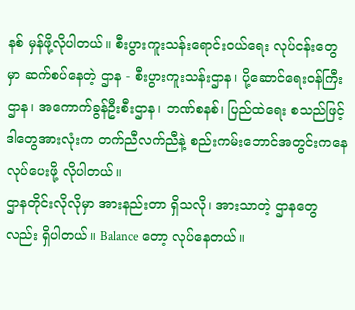နစ် မှန်ဖို့လိုပါတယ်။ စီးပွားကူးသန်းရောင်းဝယ်ရေး လုပ်ငန်းတွေမှာ ဆက်စပ်နေတဲ့ ဌာန - စီးပွားကူးသန်းဌာန၊ ပို့ဆောင်ရေးဝန်ကြီးဌာန၊ အကောက်ခွန်ဦးစီးဌာန၊ ဘဏ်စနစ်၊ ပြည်ထဲရေး စသည်ဖြင့် ဒါတွေအားလုံးက တက်ညီလက်ညီနဲ့ စည်းကမ်းဘောင်အတွင်းကနေ လုပ်ပေးဖို့ လိုပါတယ်။
ဌာနတိုင်းလိုလိုမှာ အားနည်းတာ ရှိသလို၊ အားသာတဲ့ ဌာနတွေလည်း ရှိပါတယ်။ Balance တော့ လုပ်နေတယ်။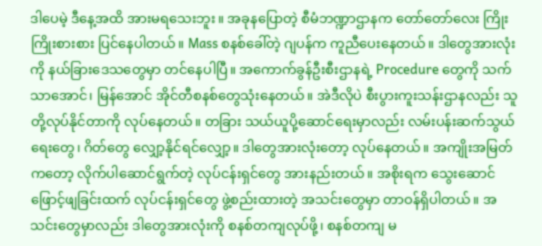ဒါပေမဲ့ ဒီနေ့အထိ အားမရသေးဘူး။ အခုနပြောတဲ့ စီမံဘဏ္ဍာဌာနက တော်တော်လေး ကြိုးကြိုးစားစား ပြင်နေပါတယ်။ Mass စနစ်ခေါ်တဲ့ ဂျပန်က ကူညီပေးနေတယ်။ ဒါတွေအားလုံးကို နယ်ခြားဒေသတွေမှာ တင်နေပါပြီ။ အကောက်ခွန်ဦးစီးဌာနရဲ့ Procedure တွေကို သက်သာအောင်၊ မြန်အောင် အိုင်တီစနစ်တွေသုံးနေတယ်။ အဲဒီလိုပဲ စီးပွားကူးသန်းဌာနလည်း သူတို့လုပ်နိုင်တာကို လုပ်နေတယ်။ တခြား သယ်ယူပို့ဆောင်ရေးမှာလည်း လမ်းပန်းဆက်သွယ်ရေးတွေ၊ ဂိတ်တွေ လျှော့နိုင်ရင်လျှော့။ ဒါတွေအားလုံးတော့ လုပ်နေတယ်။ အကျိုးအမြတ်ကတော့ လိုက်ပါဆောင်ရွက်တဲ့ လုပ်ငန်းရှင်တွေ အားနည်းတယ်။ အစိုးရက သွေးဆောင်ဖြောင့်ဖျခြင်းထက် လုပ်ငန်းရှင်တွေ ဖွဲ့စည်းထားတဲ့ အသင်းတွေမှာ တာဝန်ရှိပါတယ်။ အသင်းတွေမှာလည်း ဒါတွေအားလုံးကို စနစ်တကျလုပ်ဖို့၊ စနစ်တကျ မ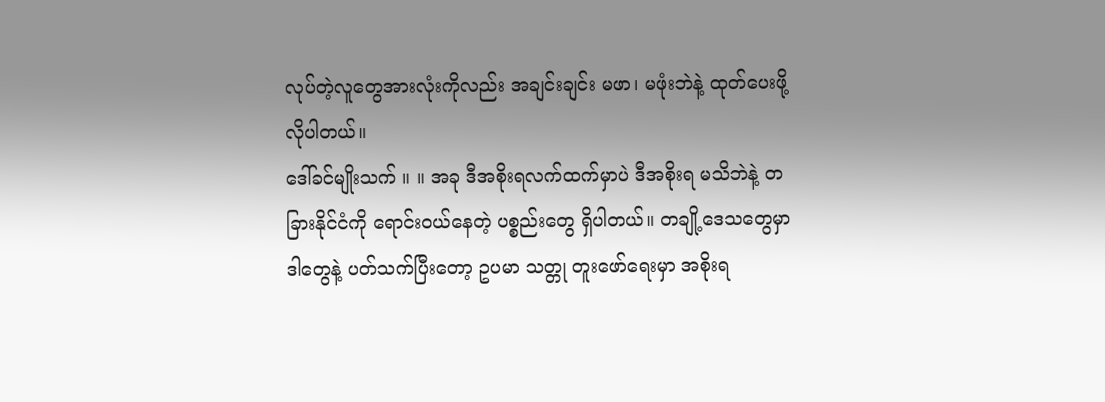လုပ်တဲ့လူတွေအားလုံးကိုလည်း အချင်းချင်း မဖာ၊ မဖုံးဘဲနဲ့ ထုတ်ပေးဖို့ လိုပါတယ်။
ဒေါ်ခင်မျိုးသက် ။ ။ အခု ဒီအစိုးရလက်ထက်မှာပဲ ဒီအစိုးရ မသိဘဲနဲ့ တခြားနိုင်ငံကို ရောင်းဝယ်နေတဲ့ ပစ္စည်းတွေ ရှိပါတယ်။ တချို့ဒေသတွေမှာ ဒါတွေနဲ့ ပတ်သက်ပြီးတော့ ဥပမာ သတ္တု တူးဖော်ရေးမှာ အစိုးရ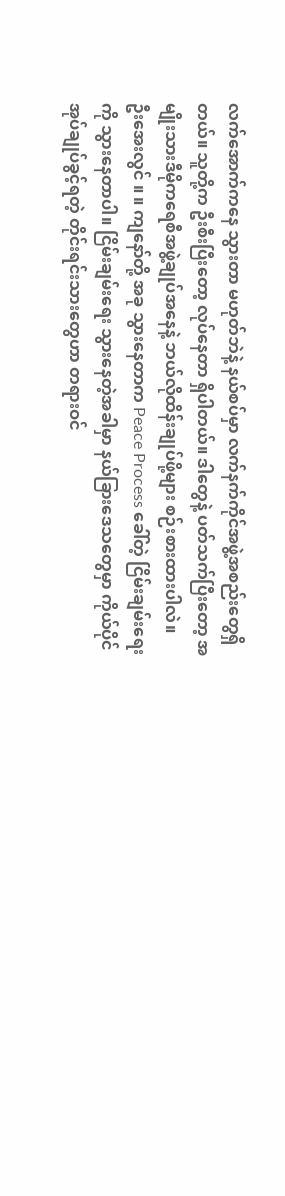လက်အောက်ကနေ သွားတာ မဟုတ်ဘဲနဲ့ နယ်စပ်မှာ လက်နက်ကိုင်အဖွဲ့အစည်းတွေရှိတယ်။ သူတို့က ဦးစီးပြီးတော့ လုပ်နေတာ ရှိပါတယ်။ ဒါတွေနဲ့ ပတ်သက်ပြီးတော့ အမျိုးသားဒီမိုကရေစီအဖွဲ့ချုပ်အနေနဲ့ ဘယ်လိုထိန်းချုပ်ဖို့များ စဉ်းစားထားပါလဲ။
ဦးအေးလွင် ။ ။ ကျနော်တို့ အခု သွားနေတာက Peace Process ခေါ်တဲ့ ငြိမ်းချမ်းရေးကို သွားနေတာပါ။ ငြိမ်းချမ်းရေး သွားနေတဲ့အခါမှာ နယ်ခြားဒေသတွေမှာ ကိုယ်ပိုင်အုပ်ချုပ်ခွင့်ရတဲ့ တိုင်းရင်းသားတွေဟာ တရားဝင်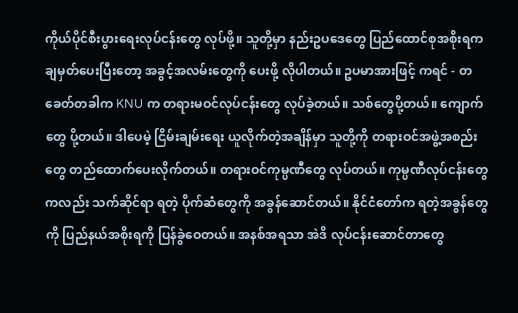ကိုယ်ပိုင်စီးပွားရေးလုပ်ငန်းတွေ လုပ်ဖို့။ သူတို့မှာ နည်းဥပဒေတွေ ပြည်ထောင်စုအစိုးရက ချမှတ်ပေးပြီးတော့ အခွင့်အလမ်းတွေကို ပေးဖို့ လိုပါတယ်။ ဥပမာအားဖြင့် ကရင် - တခေတ်တခါက KNU က တရားမဝင်လုပ်ငန်းတွေ လုပ်ခဲ့တယ်။ သစ်တွေပို့တယ်။ ကျောက်တွေ ပို့တယ်။ ဒါပေမဲ့ ငြိမ်းချမ်းရေး ယူလိုက်တဲ့အချိန်မှာ သူတို့ကို တရားဝင်အဖွဲ့အစည်းတွေ တည်ထောက်ပေးလိုက်တယ်။ တရားဝင်ကုမ္ပဏီတွေ လုပ်တယ်။ ကုမ္ပဏီလုပ်ငန်းတွေကလည်း သက်ဆိုင်ရာ ရတဲ့ ပိုက်ဆံတွေကို အခွန်ဆောင်တယ်။ နိုင်ငံတော်က ရတဲ့အခွန်တွေကို ပြည်နယ်အစိုးရကို ပြန်ခွဲဝေတယ်။ အနစ်အရသာ အဲဒိ လုပ်ငန်းဆောင်တာတွေ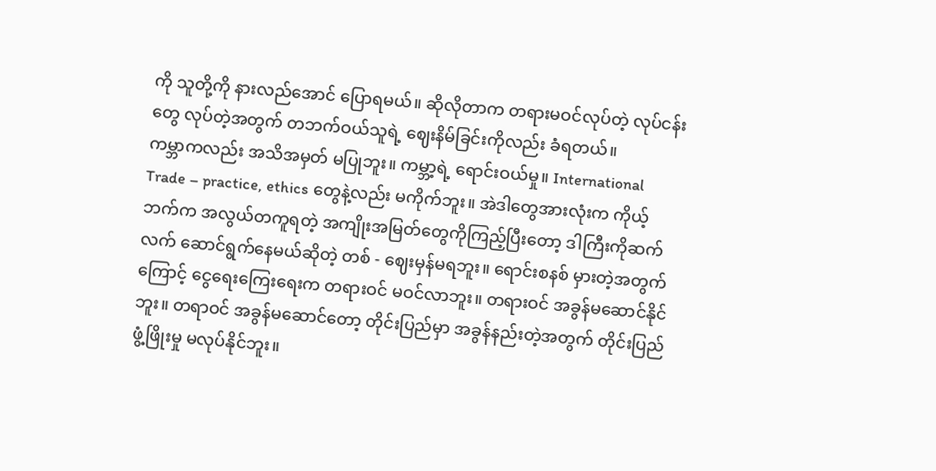ကို သူတို့ကို နားလည်အောင် ပြောရမယ်။ ဆိုလိုတာက တရားမဝင်လုပ်တဲ့ လုပ်ငန်းတွေ လုပ်တဲ့အတွက် တဘက်ဝယ်သူရဲ့ ဈေးနိမ်ခြင်းကိုလည်း ခံရတယ်။
ကမ္ဘာကလည်း အသိအမှတ် မပြုဘူး။ ကမ္ဘာ့ရဲ့ ရောင်းဝယ်မှု။ International Trade – practice, ethics တွေနဲ့လည်း မကိုက်ဘူး။ အဲဒါတွေအားလုံးက ကိုယ့်ဘက်က အလွယ်တကူရတဲ့ အကျိုးအမြတ်တွေကိုကြည့်ပြီးတော့ ဒါကြီးကိုဆက်လက် ဆောင်ရွက်နေမယ်ဆိုတဲ့ တစ် - ဈေးမှန်မရဘူး။ ရောင်းစနစ် မှားတဲ့အတွက်ကြောင့် ငွေရေးကြေးရေးက တရားဝင် မဝင်လာဘူး။ တရားဝင် အခွန်မဆောင်နိုင်ဘူး။ တရာဝင် အခွန်မဆောင်တော့ တိုင်းပြည်မှာ အခွန်နည်းတဲ့အတွက် တိုင်းပြည်ဖွံ့ဖြိုးမှု မလုပ်နိုင်ဘူး။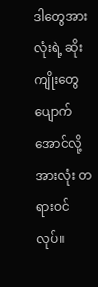ဒါတွေအားလုံးရဲ့ ဆိုးကျိုးတွေ ပျောက်အောင်လို့ အားလုံး တရားဝင်လုပ်။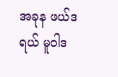အခုန ဖယ်ဒရယ် မူဝါဒ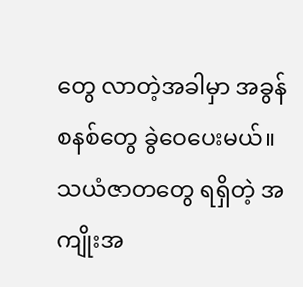တွေ လာတဲ့အခါမှာ အခွန်စနစ်တွေ ခွဲဝေပေးမယ်။ သယံဇာတတွေ ရရှိတဲ့ အကျိုးအ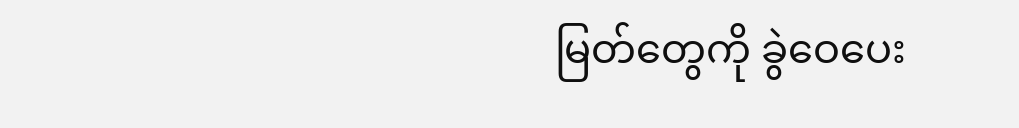မြတ်တွေကို ခွဲဝေပေး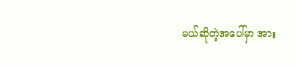မယ်ဆိုတဲ့အပေါ်မှာ အား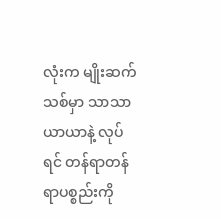လုံးက မျိုးဆက်သစ်မှာ သာသာယာယာနဲ့ လုပ်ရင် တန်ရာတန်ရာပစ္စည်းကို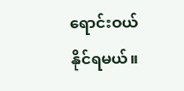ရောင်းဝယ်နိုင်ရမယ်။